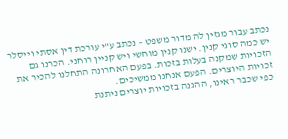נכתב עבור מגזין לה מדור משפט – נכתב ע"י עורכת דין אסתי וייסלר
יש כמה סוגי קנין. ישנו קנין מוחשי ויש קניין רוחני. הכרנו גם הזכויות שמקנה בעלות בזכות. בפעם האחרונה התחלנו להכיר את זכויות היוצרים. הפעם אנחנו ממשיכים.
כפי שכבר ראינו, ההגנה בזכויות יוצרים ניתנת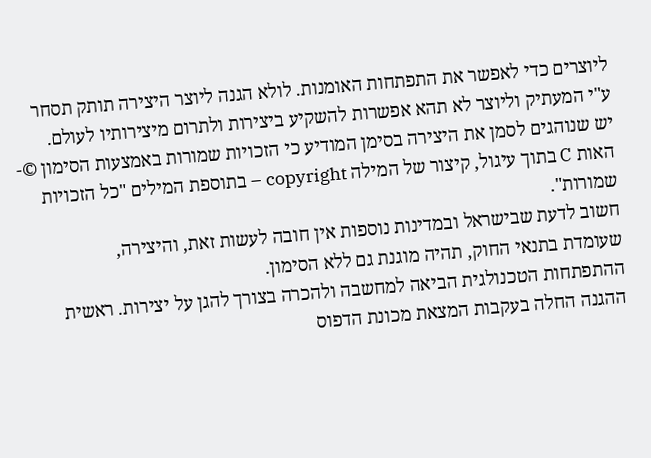ליוצרים כדי לאפשר את התפתחות האומנות. לולא הגנה ליוצר היצירה תותק תסחר ע"י המעתיק וליוצר לא תהא אפשרות להשקיע ביצירות ולתרום מיצירותיו לעולם.
יש שנוהגים לסמן את היצירה בסימן המודיע כי הזכויות שמורות באמצעות הסימון ©- האות C בתוך עיגול, קיצור של המילה copyright – בתוספת המילים "כל הזכויות שמורות".
חשוב לדעת שבישראל ובמדינות נוספות אין חובה לעשות זאת, והיצירה,
שעומדת בתנאי החוק, תהיה מוגנת גם ללא הסימון.
ההתפתחות הטכנולגית הביאה למחשבה ולהכרה בצורך להגן על יצירות. ראשית ההגנה החלה בעקבות המצאת מכונת הדפוס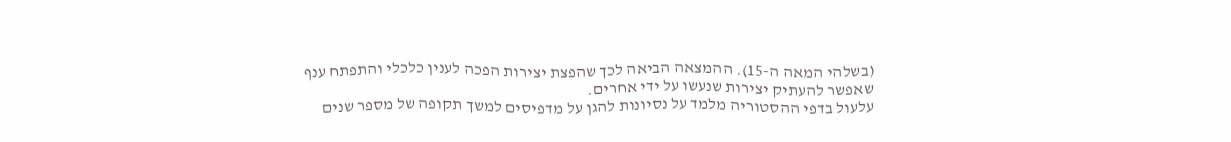(בשלהי המאה ה-15). ההמצאה הביאה לכך שהפצת יצירות הפכה לענין כלכלי והתפתח ענף שאפשר להעתיק יצירות שנעשו על ידי אחרים.
עלעול בדפי ההסטוריה מלמד על נסיונות להגן על מדפיסים למשך תקופה של מספר שנים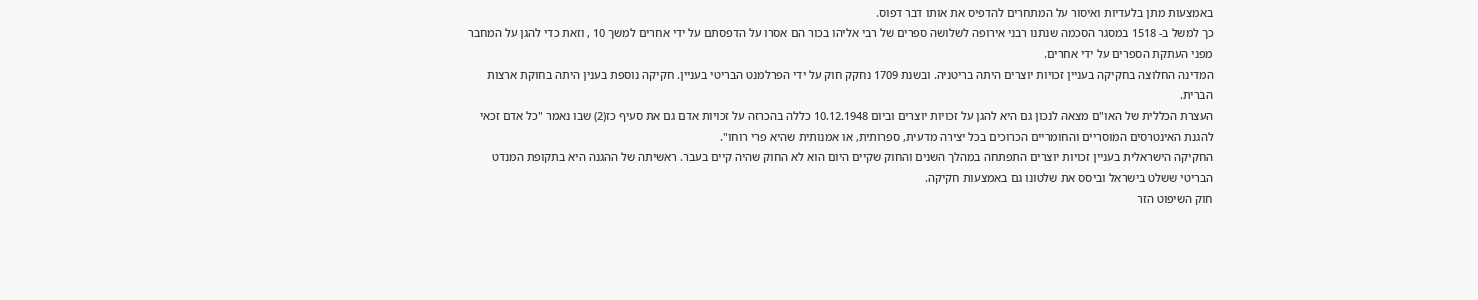באמצעות מתן בלעדיות ואיסור על המתחרים להדפיס את אותו דבר דפוס.
כך למשל ב- 1518 במסגר הסכמה שנתנו רבני אירופה לשלושה ספרים של רבי אליהו בכור הם אסרו על הדפסתם על ידי אחרים למשך 10 , וזאת כדי להגן על המחבר מפני העתקת הספרים על ידי אחרים.
המדינה החלוצה בחקיקה בעניין זכויות יוצרים היתה בריטניה. ובשנת 1709 נחקק חוק על ידי הפרלמנט הבריטי בעניין. חקיקה נוספת בענין היתה בחוקת ארצות הברית.
העצרת הכללית של האו"ם מצאה לנכון גם היא להגן על זכויות יוצרים וביום 10.12.1948 כללה בהכרזה על זכויות אדם גם את סעיף כז(2) שבו נאמר "כל אדם זכאי להגנת האינטרסים המוסריים והחומריים הכרוכים בכל יצירה מדעית, ספרותית, או אמנותית שהיא פרי רוחו".
החקיקה הישראלית בעניין זכויות יוצרים התפתחה במהלך השנים והחוק שקיים היום הוא לא החוק שהיה קיים בעבר. ראשיתה של ההגנה היא בתקופת המנדט הבריטי ששלט בישראל וביסס את שלטונו גם באמצעות חקיקה.
חוק השיפוט הזר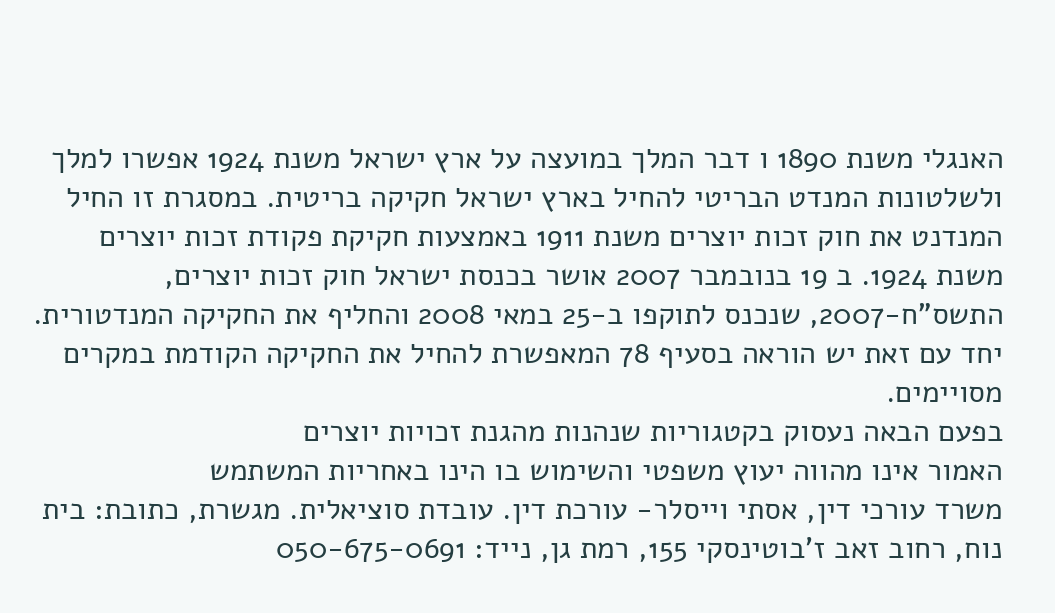האנגלי משנת 1890 ו דבר המלך במועצה על ארץ ישראל משנת 1924 אפשרו למלך ולשלטונות המנדט הבריטי להחיל בארץ ישראל חקיקה בריטית. במסגרת זו החיל המנדנט את חוק זכות יוצרים משנת 1911 באמצעות חקיקת פקודת זכות יוצרים משנת 1924. ב 19 בנובמבר 2007 אושר בכנסת ישראל חוק זכות יוצרים, התשס"ח-2007, שנכנס לתוקפו ב-25 במאי 2008 והחליף את החקיקה המנדטורית. יחד עם זאת יש הוראה בסעיף 78 המאפשרת להחיל את החקיקה הקודמת במקרים מסויימים.
בפעם הבאה נעסוק בקטגוריות שנהנות מהגנת זכויות יוצרים
האמור אינו מהווה יעוץ משפטי והשימוש בו הינו באחריות המשתמש
משרד עורכי דין, אסתי וייסלר- עורכת דין. עובדת סוציאלית. מגשרת, כתובת: בית נוח, רחוב זאב ז'בוטינסקי 155, רמת גן, נייד: 050-675-0691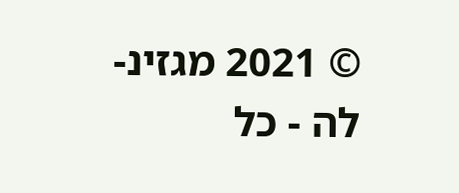© 2021 מגזינ-לה - כל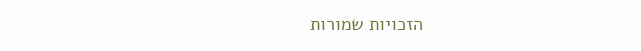הזכויות שמורות